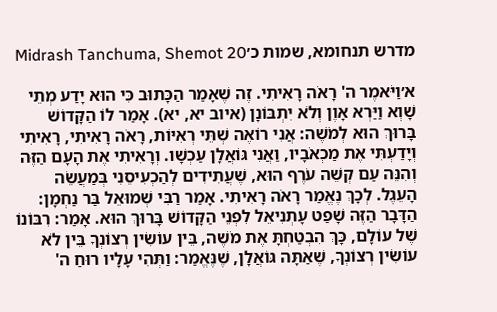מדרש תנחומא, שמות כ׳Midrash Tanchuma, Shemot 20

א׳וַיֹּאמֶר ה' רָאֹה רָאִיתִי. זֶה שֶׁאָמַר הַכָּתוּב כִּי הוּא יָדַע מְתֵי שָׁוְא וַיַּרְא אָוֶן וְלֹא יִתְבּוֹנָן (איוב יא, יא). אָמַר לוֹ הַקָּדוֹשׁ בָּרוּךְ הוּא לְמֹשֶׁה: אֲנִי רוֹאֶה שְׁתֵּי רְאִיּוֹת, רָאֹה רָאִיתִי, רָאִיתִי וְיָדַעְתִּי אֶת מַכְאֹבָיו, וַאֲנִי גּוֹאֲלָן עַכְשָׁו. וְרָאִיתִי אֶת הָעָם הַזֶּה וְהִנֵּה עַם קְשֵׁה עֹרֶף הוּא, שֶׁעֲתִידִים לְהַכְעִיסֵנִי בְּמַעֲשֵׂה הָעֵגֶל. לְכָךְ נֶאֱמַר רָאֹה רָאִיתִי. אָמַר רַבִּי שְׁמוּאֵל בַּר נַחְמָן: הַדָּבָר הַזֶּה שָׁפַט עָתְנִיאֵל לִפְנֵי הַקָּדוֹשׁ בָּרוּךְ הוּא. אָמַר: רִבּוֹנוֹ שֶׁל עוֹלָם, כָּךְ הִבְטַחְתָּ אֶת מֹשֶׁה, בֵּין עוֹשִׂין רְצוֹנְךָ בֵּין לֹא עוֹשִׂין רְצוֹנְךָ, שֶׁאַתָּה גּוֹאֲלָן, שֶׁנֶּאֱמַר: וַתְּהִי עָלָיו רוּחַ ה'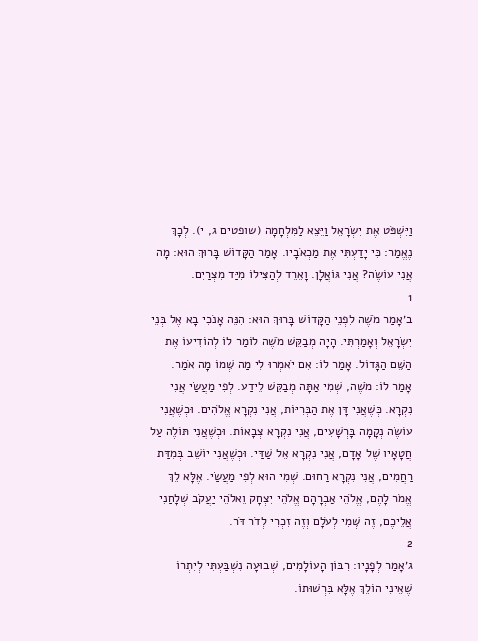וַיִּשְׁפֹּט אֶת יִשְׂרָאֵל וַיֵּצֵא לַמִּלְחָמָה (שופטים ג, י). לְכָךְ נֶאֱמַר: כִּי יָדַעְתִּי אֶת מַכְאֹבָיו. אָמַר הַקָּדוֹשׁ בָּרוּךְ הוּא: מָה אֲנִי עוֹשֶׂה? אֲנִי גּוֹאֲלָן. וָאֵרֵד לְהַצִּילוֹ מִיַּד מִצְרַיִם.
1
ב׳אָמַר מֹשֶׁה לִפְנֵי הַקָּדוֹשׁ בָּרוּךְ הוּא: הִנֵּה אָנֹכִי בָא אֶל בְּנֵי יִשְׂרָאֵל וְאָמַרְתִּי. הָיָה מְבַקֵּשׁ מֹשֶׁה לוֹמַר לוֹ לְהוֹדִיעוֹ אֶת הַשֵּׁם הַגָּדוֹל. אָמַר לוֹ: אִם יֹאמְרוּ לִי מַה שְּׁמוֹ מָה אֹמַר. אָמַר לוֹ: מֹשֶׁה, שְׁמִי אַתָּה מְבַקֵּשׁ לֵידַע. לְפִי מַעֲשַׂי אֲנִי נִקְרָא. כְּשֶׁאֲנִי דָּן אֶת הַבְּרִיּוֹת, אֲנִי נִקְרָא אֱלֹהִים. וּכְשֶׁאֲנִי עוֹשֶׂה נְקָמָה בָּרְשָׁעִים, אֲנִי נִקְרָא צְבָאוֹת. וּכְשֶׁאֲנִי תּוֹלֶה עַל חֲטָאָיו שֶׁל אָדָם, אֲנִי נִקְרָא אֵל שַׁדַּי. וּכְשֶׁאֲנִי יוֹשֵׁב בְּמִדַּת רַחֲמִים, אֲנִי נִקְרָא רַחוּם. שְׁמִי הוּא לְפִי מַעֲשַׂי. אֶלָּא לֵךְ אֱמֹר לָהֶם, אֱלֹהֵי אַבְרָהָם אֱלֹהֵי יִצְחָק וֵאלֹהֵי יַעֲקֹב שְׁלָחַנִי אֲלֵיכֶם, זֶה שְּׁמִי לְעֹלָם וְזֶה זִכְרִי לְדֹר דֹּר.
2
ג׳אָמַר לְפָנָיו: רִבּוֹן הָעוֹלָמִים, שְׁבוּעָה נִשְׁבַּעְתִּי לְיִתְרוֹ שֶׁאֵינִי הוֹלֵךְ אֶלָּא בִּרְשׁוּתוֹ.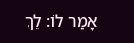אָמַר לוֹ: לֵךְ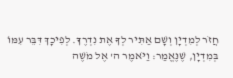חֲזֹר לְמִדְיָן וְשָׁם אַתִּיר לְךָ אֶת נִדְרֶךָ. לְפִיכָךְ דִּבֵּר עִמּוֹ בְּמִדְיָן, שֶׁנֶּאֱמַר: וַיֹּאמֶר ה' אֶל מֹשֶׁה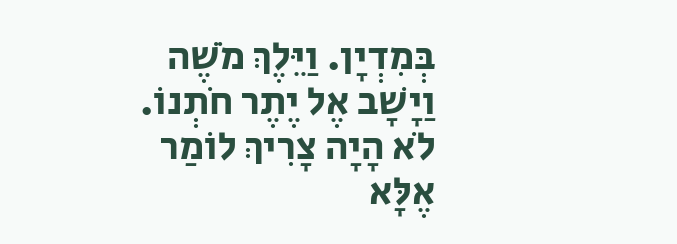בְּמִדְיָן. וַיֵּלֶךְ מֹשֶׁה וַיָשָׁב אֶל יֶתֶר חֹתְנוֹ. לֹא הָיָה צָרִיךְ לוֹמַר אֶלָּא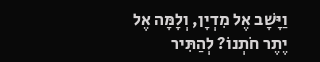וַיָּשָׁב אֶל מִדְיָן, וְלָמָּה אֶל יֶתֶר חֹתְנוֹ? לְהַתִּיר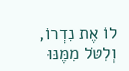לוֹ אֶת נִדְרוֹ, וְלִטֹּל מִמֶּנּוּ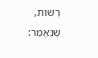רְשׁוּת, שֶׁנֶּאֱמַר: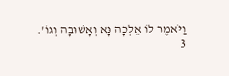וַיֹּאמֶר לוֹ אֵלְכָה נָּא וְאָשׁוּבָה וְגוֹ'.
3